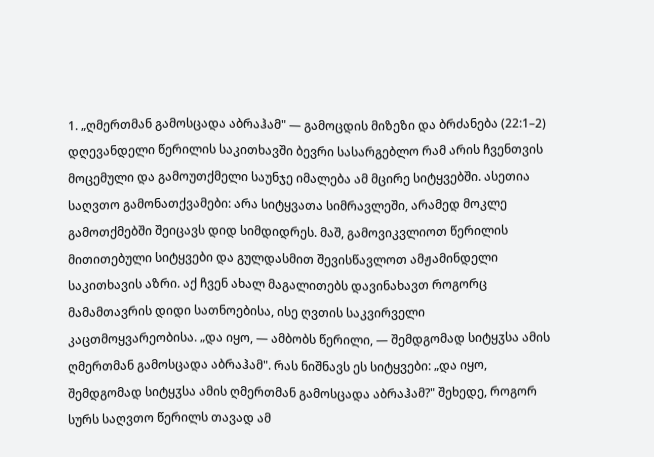1. „ღმერთმან გამოსცადა აბრაჰამ" — გამოცდის მიზეზი და ბრძანება (22:1–2)
დღევანდელი წერილის საკითხავში ბევრი სასარგებლო რამ არის ჩვენთვის მოცემული და გამოუთქმელი საუნჯე იმალება ამ მცირე სიტყვებში. ასეთია საღვთო გამონათქვამები: არა სიტყვათა სიმრავლეში, არამედ მოკლე გამოთქმებში შეიცავს დიდ სიმდიდრეს. მაშ, გამოვიკვლიოთ წერილის მითითებული სიტყვები და გულდასმით შევისწავლოთ ამჟამინდელი საკითხავის აზრი. აქ ჩვენ ახალ მაგალითებს დავინახავთ როგორც მამამთავრის დიდი სათნოებისა, ისე ღვთის საკვირველი კაცთმოყვარეობისა. „და იყო, — ამბობს წერილი, — შემდგომად სიტყჳსა ამის ღმერთმან გამოსცადა აბრაჰამ". რას ნიშნავს ეს სიტყვები: „და იყო, შემდგომად სიტყჳსა ამის ღმერთმან გამოსცადა აბრაჰამ?" შეხედე, როგორ სურს საღვთო წერილს თავად ამ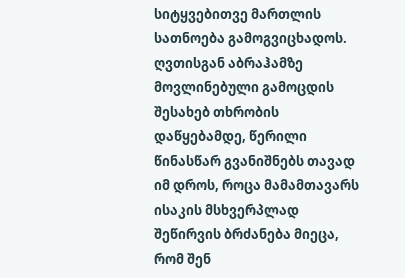სიტყვებითვე მართლის სათნოება გამოგვიცხადოს. ღვთისგან აბრაჰამზე მოვლინებული გამოცდის შესახებ თხრობის დაწყებამდე, წერილი წინასწარ გვანიშნებს თავად იმ დროს, როცა მამამთავარს ისაკის მსხვერპლად შეწირვის ბრძანება მიეცა, რომ შენ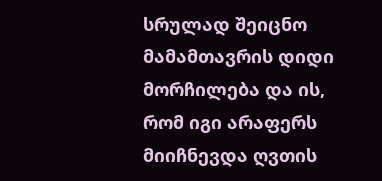სრულად შეიცნო მამამთავრის დიდი მორჩილება და ის, რომ იგი არაფერს მიიჩნევდა ღვთის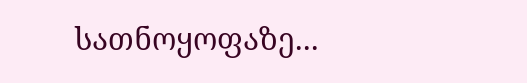სათნოყოფაზე...